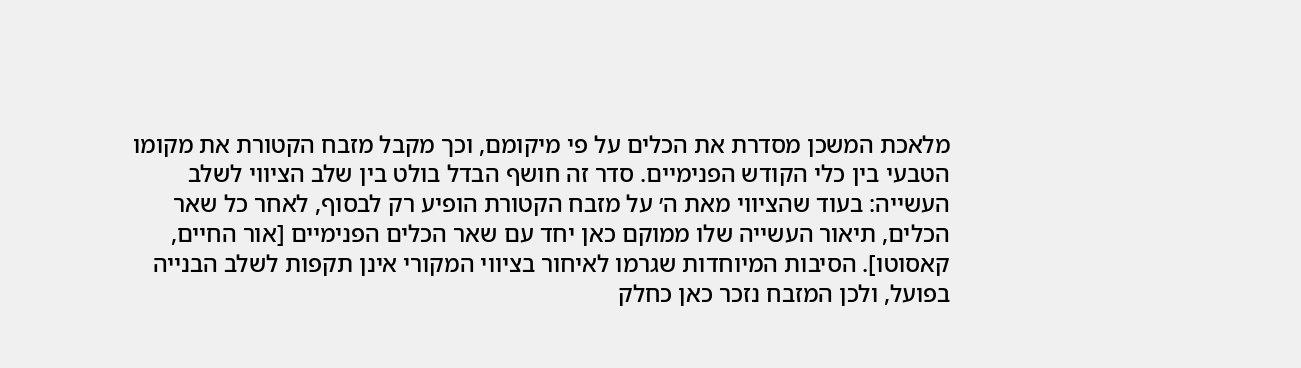מלאכת המשכן מסדרת את הכלים על פי מיקומם, וכך מקבל מזבח הקטורת את מקומו הטבעי בין כלי הקודש הפנימיים. סדר זה חושף הבדל בולט בין שלב הציווי לשלב העשייה: בעוד שהציווי מאת ה׳ על מזבח הקטורת הופיע רק לבסוף, לאחר כל שאר הכלים, תיאור העשייה שלו ממוקם כאן יחד עם שאר הכלים הפנימיים [אור החיים, קאסוטו]. הסיבות המיוחדות שגרמו לאיחור בציווי המקורי אינן תקפות לשלב הבנייה בפועל, ולכן המזבח נזכר כאן כחלק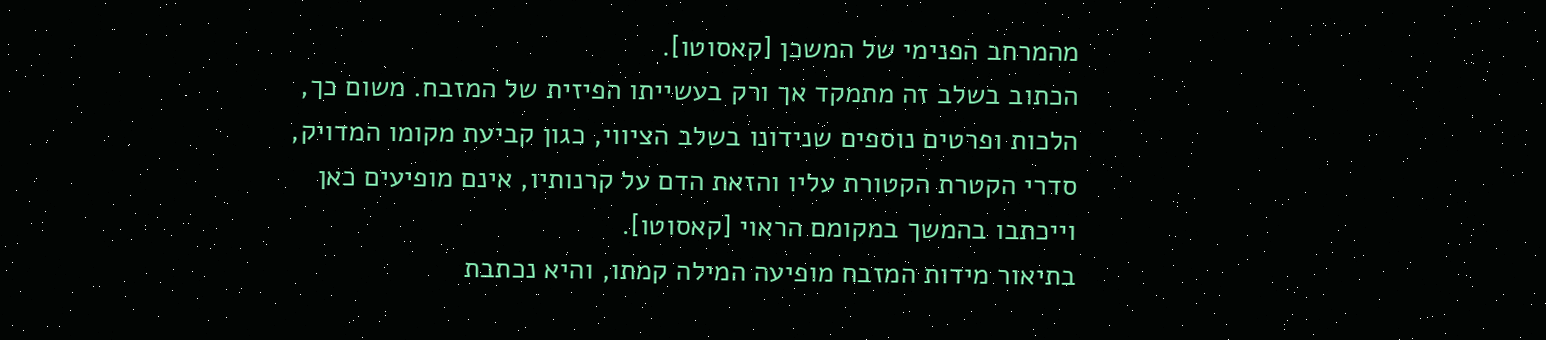מהמרחב הפנימי של המשכן [קאסוטו].
הכתוב בשלב זה מתמקד אך ורק בעשייתו הפיזית של המזבח. משום כך, הלכות ופרטים נוספים שנידונו בשלב הציווי, כגון קביעת מקומו המדויק, סדרי הקטרת הקטורת עליו והזאת הדם על קרנותיו, אינם מופיעים כאן וייכתבו בהמשך במקומם הראוי [קאסוטו].
בתיאור מידות המזבח מופיעה המילה קמתו, והיא נכתבת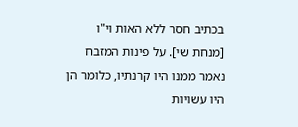בכתיב חסר ללא האות וי"ו [מנחת שי]. על פינות המזבח נאמר ממנו היו קרנתיו, כלומר הן היו עשויות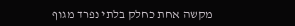מקשה אחת כחלק בלתי נפרד מגוף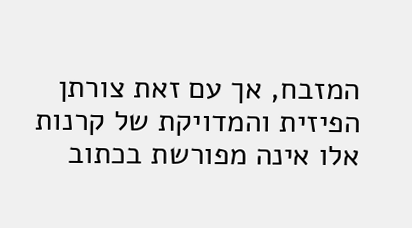המזבח, אך עם זאת צורתן הפיזית והמדויקת של קרנות אלו אינה מפורשת בכתוב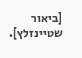[ביאור שטיינזלץ].